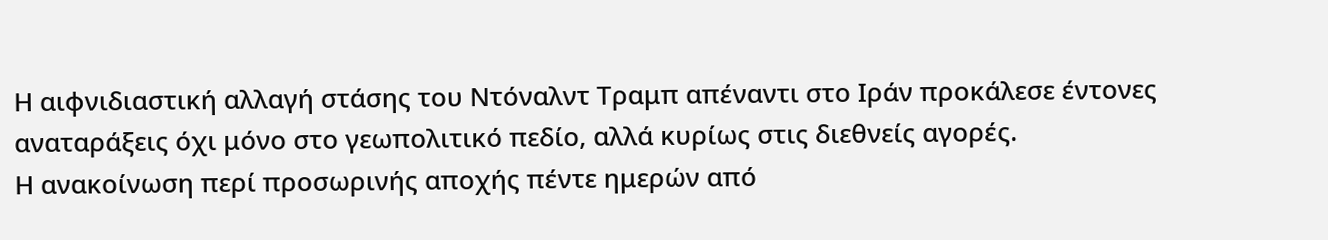Η αιφνιδιαστική αλλαγή στάσης του Ντόναλντ Τραμπ απέναντι στο Ιράν προκάλεσε έντονες αναταράξεις όχι μόνο στο γεωπολιτικό πεδίο, αλλά κυρίως στις διεθνείς αγορές.
Η ανακοίνωση περί προσωρινής αποχής πέντε ημερών από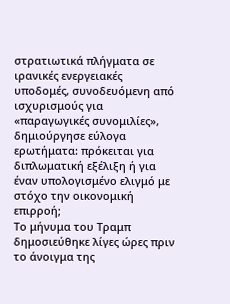στρατιωτικά πλήγματα σε ιρανικές ενεργειακές υποδομές, συνοδευόμενη από ισχυρισμούς για «παραγωγικές συνομιλίες», δημιούργησε εύλογα ερωτήματα: πρόκειται για διπλωματική εξέλιξη ή για έναν υπολογισμένο ελιγμό με στόχο την οικονομική επιρροή;
Το μήνυμα του Τραμπ δημοσιεύθηκε λίγες ώρες πριν το άνοιγμα της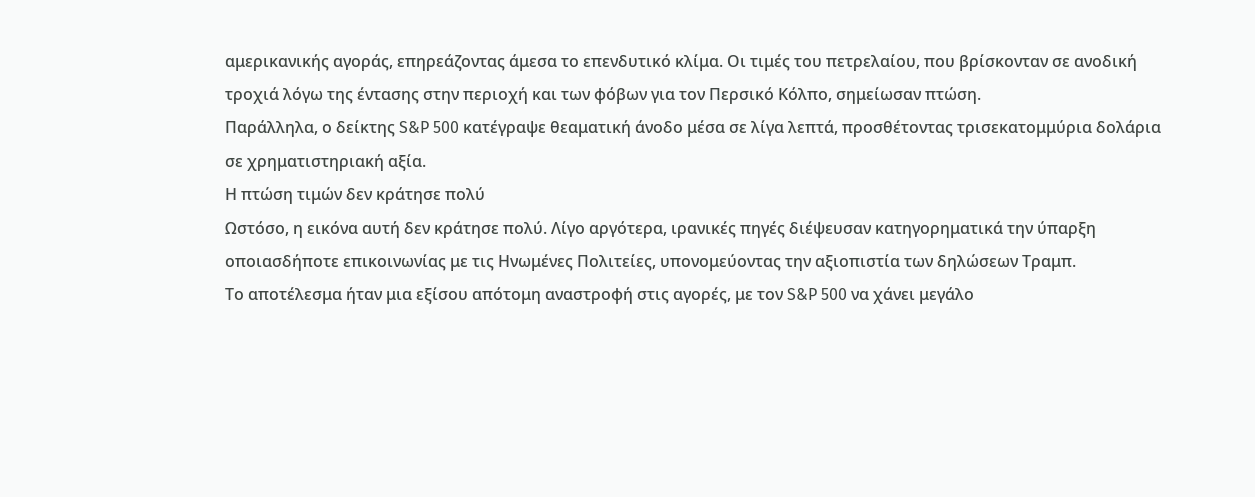αμερικανικής αγοράς, επηρεάζοντας άμεσα το επενδυτικό κλίμα. Οι τιμές του πετρελαίου, που βρίσκονταν σε ανοδική τροχιά λόγω της έντασης στην περιοχή και των φόβων για τον Περσικό Κόλπο, σημείωσαν πτώση.
Παράλληλα, ο δείκτης S&P 500 κατέγραψε θεαματική άνοδο μέσα σε λίγα λεπτά, προσθέτοντας τρισεκατομμύρια δολάρια σε χρηματιστηριακή αξία.
Η πτώση τιμών δεν κράτησε πολύ
Ωστόσο, η εικόνα αυτή δεν κράτησε πολύ. Λίγο αργότερα, ιρανικές πηγές διέψευσαν κατηγορηματικά την ύπαρξη οποιασδήποτε επικοινωνίας με τις Ηνωμένες Πολιτείες, υπονομεύοντας την αξιοπιστία των δηλώσεων Τραμπ.
Το αποτέλεσμα ήταν μια εξίσου απότομη αναστροφή στις αγορές, με τον S&P 500 να χάνει μεγάλο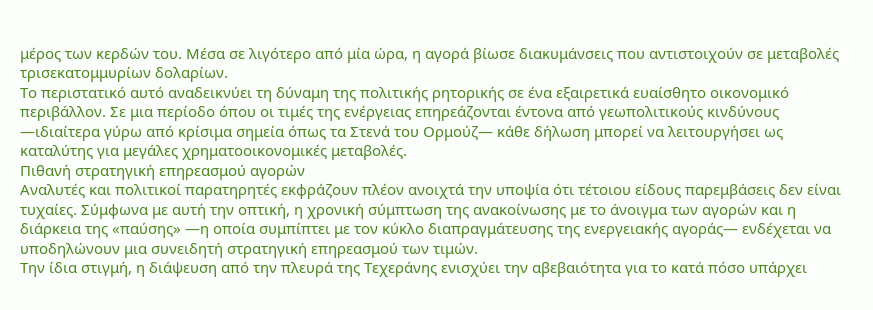μέρος των κερδών του. Μέσα σε λιγότερο από μία ώρα, η αγορά βίωσε διακυμάνσεις που αντιστοιχούν σε μεταβολές τρισεκατομμυρίων δολαρίων.
Το περιστατικό αυτό αναδεικνύει τη δύναμη της πολιτικής ρητορικής σε ένα εξαιρετικά ευαίσθητο οικονομικό περιβάλλον. Σε μια περίοδο όπου οι τιμές της ενέργειας επηρεάζονται έντονα από γεωπολιτικούς κινδύνους —ιδιαίτερα γύρω από κρίσιμα σημεία όπως τα Στενά του Ορμούζ— κάθε δήλωση μπορεί να λειτουργήσει ως καταλύτης για μεγάλες χρηματοοικονομικές μεταβολές.
Πιθανή στρατηγική επηρεασμού αγορών
Αναλυτές και πολιτικοί παρατηρητές εκφράζουν πλέον ανοιχτά την υποψία ότι τέτοιου είδους παρεμβάσεις δεν είναι τυχαίες. Σύμφωνα με αυτή την οπτική, η χρονική σύμπτωση της ανακοίνωσης με το άνοιγμα των αγορών και η διάρκεια της «παύσης» —η οποία συμπίπτει με τον κύκλο διαπραγμάτευσης της ενεργειακής αγοράς— ενδέχεται να υποδηλώνουν μια συνειδητή στρατηγική επηρεασμού των τιμών.
Την ίδια στιγμή, η διάψευση από την πλευρά της Τεχεράνης ενισχύει την αβεβαιότητα για το κατά πόσο υπάρχει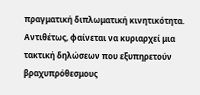πραγματική διπλωματική κινητικότητα. Αντιθέτως, φαίνεται να κυριαρχεί μια τακτική δηλώσεων που εξυπηρετούν βραχυπρόθεσμους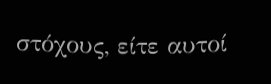στόχους, είτε αυτοί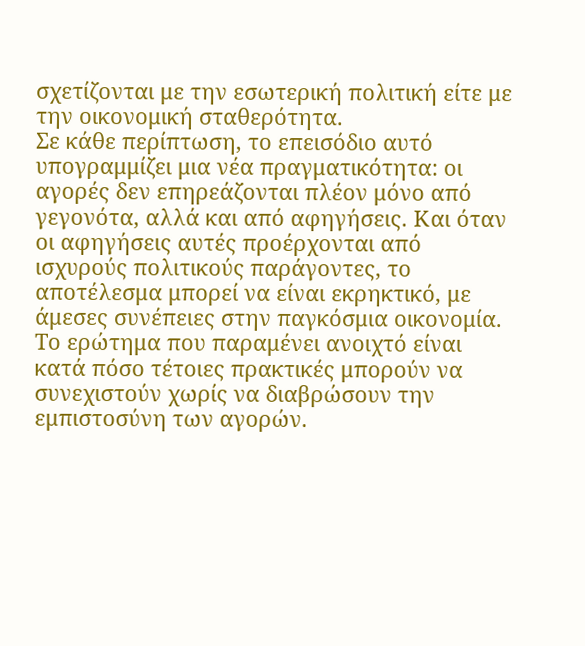σχετίζονται με την εσωτερική πολιτική είτε με την οικονομική σταθερότητα.
Σε κάθε περίπτωση, το επεισόδιο αυτό υπογραμμίζει μια νέα πραγματικότητα: οι αγορές δεν επηρεάζονται πλέον μόνο από γεγονότα, αλλά και από αφηγήσεις. Και όταν οι αφηγήσεις αυτές προέρχονται από ισχυρούς πολιτικούς παράγοντες, το αποτέλεσμα μπορεί να είναι εκρηκτικό, με άμεσες συνέπειες στην παγκόσμια οικονομία.
Το ερώτημα που παραμένει ανοιχτό είναι κατά πόσο τέτοιες πρακτικές μπορούν να συνεχιστούν χωρίς να διαβρώσουν την εμπιστοσύνη των αγορών.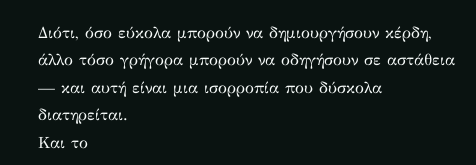Διότι, όσο εύκολα μπορούν να δημιουργήσουν κέρδη, άλλο τόσο γρήγορα μπορούν να οδηγήσουν σε αστάθεια — και αυτή είναι μια ισορροπία που δύσκολα διατηρείται.
Και το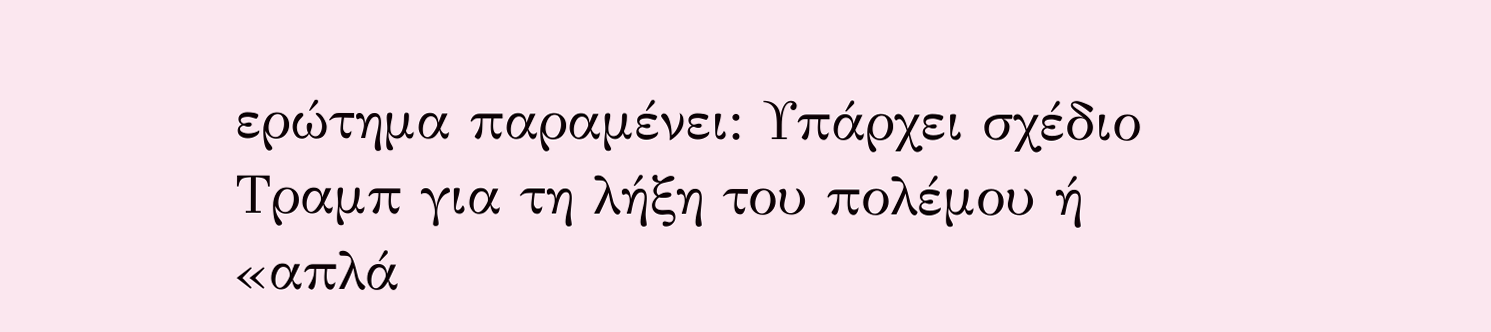ερώτημα παραμένει: Υπάρχει σχέδιο Τραμπ για τη λήξη του πολέμου ή «απλά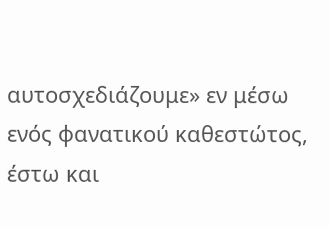αυτοσχεδιάζουμε» εν μέσω ενός φανατικού καθεστώτος, έστω και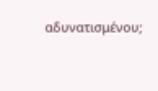αδυνατισμένου;